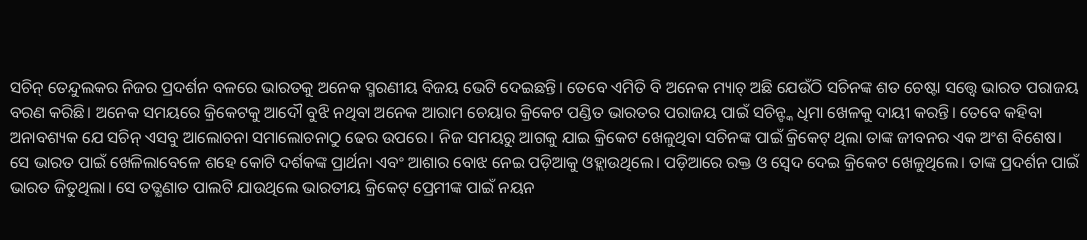ସଚିନ୍ ତେନ୍ଦୁଲକର ନିଜର ପ୍ରଦର୍ଶନ ବଳରେ ଭାରତକୁ ଅନେକ ସ୍ମରଣୀୟ ବିଜୟ ଭେଟି ଦେଇଛନ୍ତି। ତେବେ ଏମିତି ବି ଅନେକ ମ୍ୟାଚ୍ ଅଛି ଯେଉଁଠି ସଚିନଙ୍କ ଶତ ଚେଷ୍ଟା ସତ୍ତ୍ୱେ ଭାରତ ପରାଜୟ ବରଣ କରିଛି। ଅନେକ ସମୟରେ କ୍ରିକେଟକୁ ଆଦୌ ବୁଝି ନଥିବା ଅନେକ ଆରାମ ଚେୟାର କ୍ରିକେଟ ପଣ୍ଡିତ ଭାରତର ପରାଜୟ ପାଇଁ ସଚିନ୍ଙ୍କ ଧିମା ଖେଳକୁ ଦାୟୀ କରନ୍ତି। ତେବେ କହିବା ଅନାବଶ୍ୟକ ଯେ ସଚିନ୍ ଏସବୁ ଆଲୋଚନା ସମାଲୋଚନାଠୁ ଢେର ଉପରେ। ନିଜ ସମୟରୁ ଆଗକୁ ଯାଇ କ୍ରିକେଟ ଖେଳୁଥିବା ସଚିନଙ୍କ ପାଇଁ କ୍ରିକେଟ୍ ଥିଲା ତାଙ୍କ ଜୀବନର ଏକ ଅଂଶ ବିଶେଷ। ସେ ଭାରତ ପାଇଁ ଖେଳିଲାବେଳେ ଶହେ କୋଟି ଦର୍ଶକଙ୍କ ପ୍ରାର୍ଥନା ଏବଂ ଆଶାର ବୋଝ ନେଇ ପଡ଼ିଆକୁ ଓହ୍ଲାଉଥିଲେ। ପଡ଼ିଆରେ ରକ୍ତ ଓ ସ୍ୱେଦ ଦେଇ କ୍ରିକେଟ ଖେଳୁଥିଲେ। ତାଙ୍କ ପ୍ରଦର୍ଶନ ପାଇଁ ଭାରତ ଜିତୁଥିଲା। ସେ ତତ୍କ୍ଷଣାତ ପାଲଟି ଯାଉଥିଲେ ଭାରତୀୟ କ୍ରିକେଟ୍ ପ୍ରେମୀଙ୍କ ପାଇଁ ନୟନ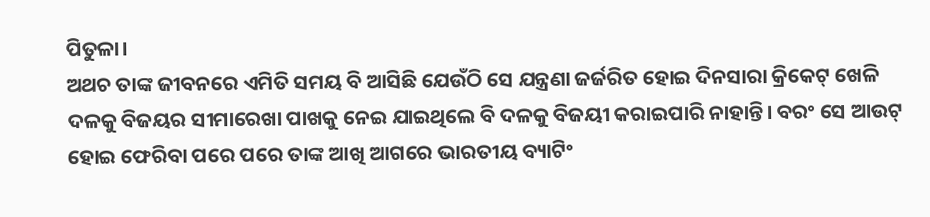ପିତୁଳା।
ଅଥଚ ତାଙ୍କ ଜୀବନରେ ଏମିତି ସମୟ ବି ଆସିଛି ଯେଉଁଠି ସେ ଯନ୍ତ୍ରଣା ଜର୍ଜରିତ ହୋଇ ଦିନସାରା କ୍ରିକେଟ୍ ଖେଳି ଦଳକୁ ବିଜୟର ସୀମାରେଖା ପାଖକୁ ନେଇ ଯାଇଥିଲେ ବି ଦଳକୁ ବିଜୟୀ କରାଇପାରି ନାହାନ୍ତି। ବରଂ ସେ ଆଉଟ୍ ହୋଇ ଫେରିବା ପରେ ପରେ ତାଙ୍କ ଆଖି ଆଗରେ ଭାରତୀୟ ବ୍ୟାଟିଂ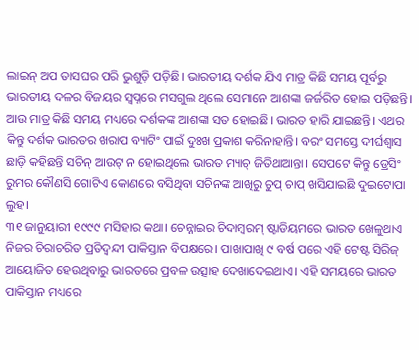ଲାଇନ୍ ଅପ ତାସଘର ପରି ଭୁଶୁଡ଼ି ପଡ଼ିଛି। ଭାରତୀୟ ଦର୍ଶକ ଯିଏ ମାତ୍ର କିଛି ସମୟ ପୂର୍ବରୁ ଭାରତୀୟ ଦଳର ବିଜୟର ସ୍ୱପ୍ନରେ ମସଗୁଲ ଥିଲେ ସେମାନେ ଆଶଙ୍କା ଜର୍ଜରିତ ହୋଇ ପଡ଼ିଛନ୍ତି। ଆଉ ମାତ୍ର କିଛି ସମୟ ମଧ୍ୟରେ ଦର୍ଶକଙ୍କ ଆଶଙ୍କା ସତ ହୋଇଛି। ଭାରତ ହାରି ଯାଇଛନ୍ତି। ଏଥର କିନ୍ତୁ ଦର୍ଶକ ଭାରତର ଖରାପ ବ୍ୟାଟିଂ ପାଇଁ ଦୁଃଖ ପ୍ରକାଶ କରିନାହାନ୍ତି। ବରଂ ସମସ୍ତେ ଦୀର୍ଘଶ୍ୱାସ ଛାଡ଼ି କହିଛନ୍ତି ସଚିନ୍ ଆଉଟ୍ ନ ହୋଇଥିଲେ ଭାରତ ମ୍ୟାଚ୍ ଜିତିଥାଆନ୍ତା। ସେପଟେ କିନ୍ତୁ ଡ୍ରେସିଂ ରୁମର କୌଣସି ଗୋଟିଏ କୋଣରେ ବସିଥିବା ସଚିନଙ୍କ ଆଖିରୁ ଚୁପ୍ ଚାପ୍ ଖସିଯାଇଛି ଦୁଇଟୋପା ଲୁହ।
୩୧ ଜାନୁୟାରୀ ୧୯୯୯ ମସିହାର କଥା। ଚେନ୍ନାଇର ଚିଦାମ୍ବରମ୍ ଷ୍ଟାଡିୟମରେ ଭାରତ ଖେଳୁଥାଏ ନିଜର ଚିରାଚରିତ ପ୍ରତିଦ୍ୱନ୍ଦୀ ପାକିସ୍ତାନ ବିପକ୍ଷରେ। ପାଖାପାଖି ୯ ବର୍ଷ ପରେ ଏହି ଟେଷ୍ଟ ସିରିଜ୍ ଆୟୋଜିତ ହେଉଥିବାରୁ ଭାରତରେ ପ୍ରବଳ ଉତ୍ସାହ ଦେଖାଦେଇଥାଏ। ଏହି ସମୟରେ ଭାରତ ପାକିସ୍ତାନ ମଧ୍ୟରେ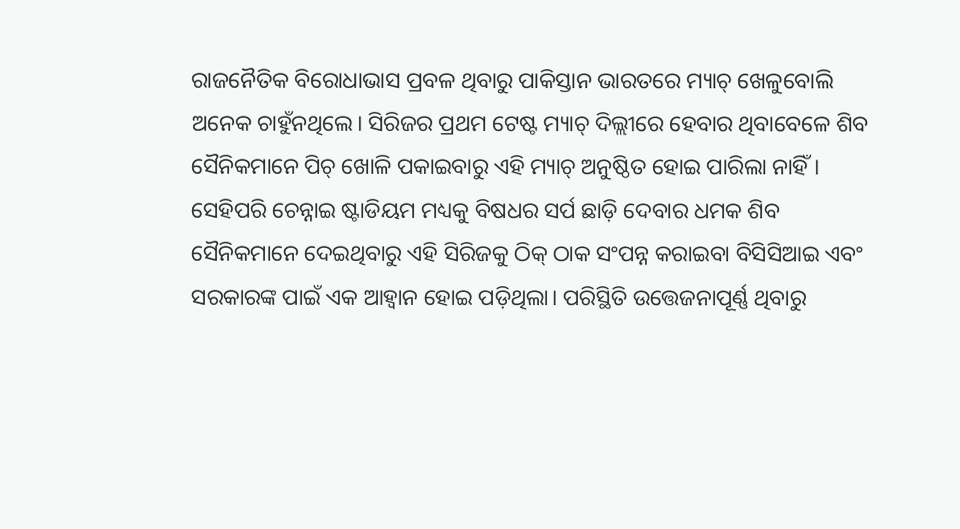ରାଜନୈତିକ ବିରୋଧାଭାସ ପ୍ରବଳ ଥିବାରୁ ପାକିସ୍ତାନ ଭାରତରେ ମ୍ୟାଚ୍ ଖେଳୁବୋଲି ଅନେକ ଚାହୁଁନଥିଲେ। ସିରିଜର ପ୍ରଥମ ଟେଷ୍ଟ ମ୍ୟାଚ୍ ଦିଲ୍ଲୀରେ ହେବାର ଥିବାବେଳେ ଶିବ ସୈନିକମାନେ ପିଚ୍ ଖୋଳି ପକାଇବାରୁ ଏହି ମ୍ୟାଚ୍ ଅନୁଷ୍ଠିତ ହୋଇ ପାରିଲା ନାହିଁ। ସେହିପରି ଚେନ୍ନାଇ ଷ୍ଟାଡିୟମ ମଧ୍ୟକୁ ବିଷଧର ସର୍ପ ଛାଡ଼ି ଦେବାର ଧମକ ଶିବ ସୈନିକମାନେ ଦେଇଥିବାରୁ ଏହି ସିରିଜକୁ ଠିକ୍ ଠାକ ସଂପନ୍ନ କରାଇବା ବିସିସିଆଇ ଏବଂ ସରକାରଙ୍କ ପାଇଁ ଏକ ଆହ୍ୱାନ ହୋଇ ପଡ଼ିଥିଲା। ପରିସ୍ଥିତି ଉତ୍ତେଜନାପୂର୍ଣ୍ଣ ଥିବାରୁ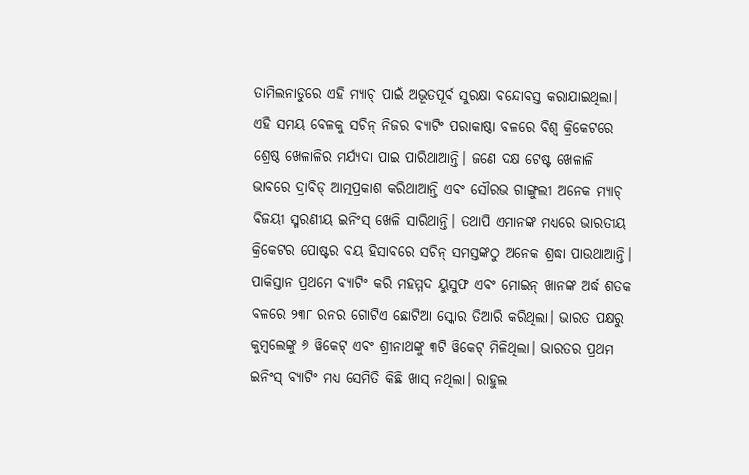ତାମିଲନାଡୁରେ ଏହି ମ୍ୟାଚ୍ ପାଇଁ ଅଭୂତପୂର୍ବ ସୁରକ୍ଷା ବନ୍ଦୋବସ୍ତ କରାଯାଇଥିଲା।
ଏହି ସମୟ ବେଳକୁ ସଚିନ୍ ନିଜର ବ୍ୟାଟିଂ ପରାକାଷ୍ଠା ବଳରେ ବିଶ୍ୱ କ୍ରିକେଟରେ ଶ୍ରେଷ୍ଠ ଖେଳାଳିର ମର୍ଯ୍ୟଦା ପାଇ ପାରିଥାଆନ୍ତି। ଜଣେ ଦକ୍ଷ ଟେଷ୍ଟ ଖେଳାଳି ଭାବରେ ଦ୍ରାବିଡ୍ ଆତ୍ମପ୍ରକାଶ କରିଥାଆନ୍ତି ଏବଂ ସୌରଭ ଗାଙ୍ଗୁଲୀ ଅନେକ ମ୍ୟାଚ୍ ବିଜୟୀ ସ୍ମରଣୀୟ ଇନିଂସ୍ ଖେଳି ସାରିଥାନ୍ତି। ତଥାପି ଏମାନଙ୍କ ମଧ୍ୟରେ ଭାରତୀୟ କ୍ରିକେଟର ପୋଷ୍ଟର ବୟ ହିସାବରେ ସଚିନ୍ ସମସ୍ତଙ୍କଠୁ ଅନେକ ଶ୍ରଦ୍ଧା ପାଉଥାଆନ୍ତି।
ପାକିସ୍ତାନ ପ୍ରଥମେ ବ୍ୟାଟିଂ କରି ମହମ୍ମଦ ୟୁସୁଫ ଏବଂ ମୋଇନ୍ ଖାନଙ୍କ ଅର୍ଦ୍ଧ ଶତକ ବଳରେ ୨୩୮ ରନର ଗୋଟିଏ ଛୋଟିଆ ସ୍କୋର ତିଆରି କରିଥିଲା। ଭାରତ ପକ୍ଷରୁ କୁମ୍ବଲେଙ୍କୁ ୬ ୱିକେଟ୍ ଏବଂ ଶ୍ରୀନାଥଙ୍କୁ ୩ଟି ୱିକେଟ୍ ମିଳିଥିଲା। ଭାରତର ପ୍ରଥମ ଇନିଂସ୍ ବ୍ୟାଟିଂ ମଧ୍ୟ ସେମିତି କିଛି ଖାସ୍ ନଥିଲା। ରାହୁଲ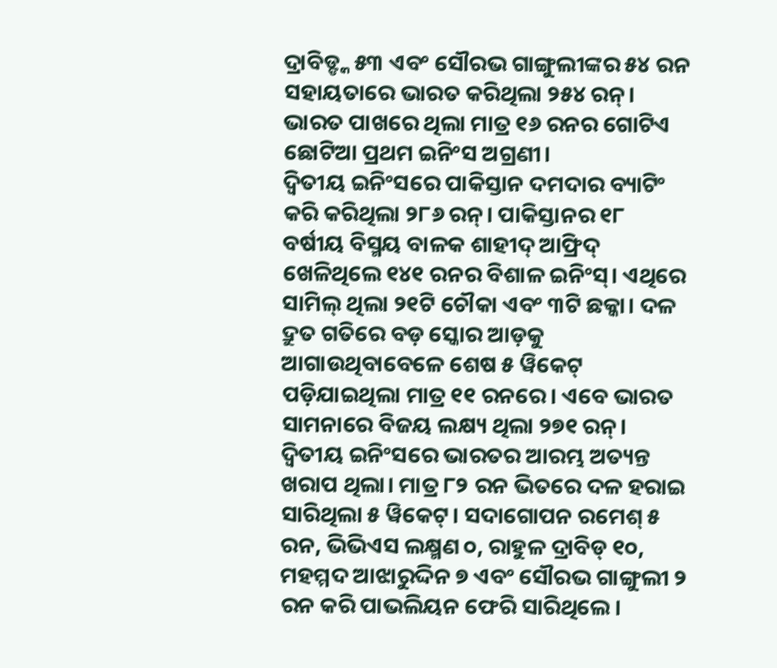ଦ୍ରାବିଡ୍ଙ୍କ ୫୩ ଏବଂ ସୌରଭ ଗାଙ୍ଗୁଲୀଙ୍କର ୫୪ ରନ ସହାୟତାରେ ଭାରତ କରିଥିଲା ୨୫୪ ରନ୍। ଭାରତ ପାଖରେ ଥିଲା ମାତ୍ର ୧୬ ରନର ଗୋଟିଏ ଛୋଟିଆ ପ୍ରଥମ ଇନିଂସ ଅଗ୍ରଣୀ।
ଦ୍ୱିତୀୟ ଇନିଂସରେ ପାକିସ୍ତାନ ଦମଦାର ବ୍ୟାଟିଂ କରି କରିଥିଲା ୨୮୬ ରନ୍। ପାକିସ୍ତାନର ୧୮ ବର୍ଷୀୟ ବିସ୍ମୟ ବାଳକ ଶାହୀଦ୍ ଆଫ୍ରିଦ୍ ଖେଳିଥିଲେ ୧୪୧ ରନର ବିଶାଳ ଇନିଂସ୍। ଏଥିରେ ସାମିଲ୍ ଥିଲା ୨୧ଟି ଚୌକା ଏବଂ ୩ଟି ଛକ୍କା। ଦଳ ଦ୍ରୁତ ଗତିରେ ବଡ଼ ସ୍କୋର ଆଡ଼କୁ ଆଗାଉଥିବାବେଳେ ଶେଷ ୫ ୱିକେଟ୍ ପଡ଼ିଯାଇଥିଲା ମାତ୍ର ୧୧ ରନରେ। ଏବେ ଭାରତ ସାମନାରେ ବିଜୟ ଲକ୍ଷ୍ୟ ଥିଲା ୨୭୧ ରନ୍।
ଦ୍ୱିତୀୟ ଇନିଂସରେ ଭାରତର ଆରମ୍ଭ ଅତ୍ୟନ୍ତ ଖରାପ ଥିଲା। ମାତ୍ର ୮୨ ରନ ଭିତରେ ଦଳ ହରାଇ ସାରିଥିଲା ୫ ୱିକେଟ୍। ସଦାଗୋପନ ରମେଶ୍ ୫ ରନ, ଭିଭିଏସ ଲକ୍ଷ୍ମଣ ୦, ରାହୁଳ ଦ୍ରାବିଡ୍ ୧୦, ମହମ୍ମଦ ଆଝାରୁଦ୍ଦିନ ୭ ଏବଂ ସୌରଭ ଗାଙ୍ଗୁଲୀ ୨ ରନ କରି ପାଭଲିୟନ ଫେରି ସାରିଥିଲେ।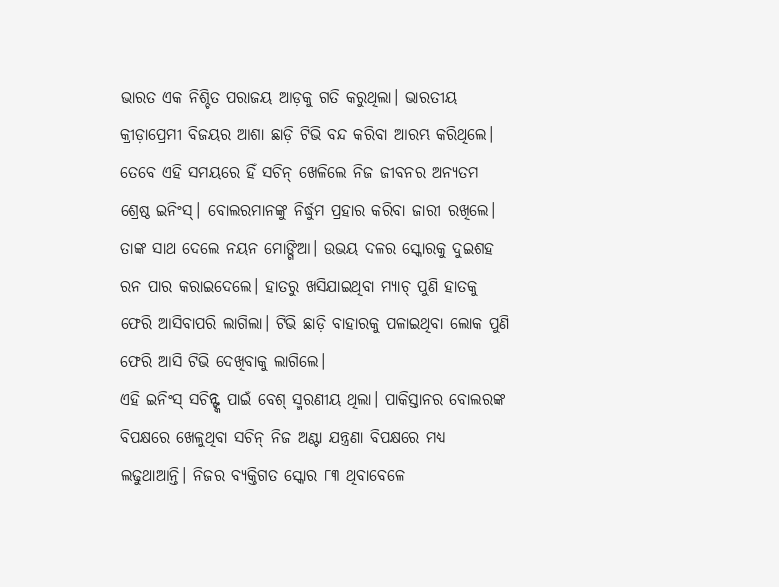ଭାରତ ଏକ ନିଶ୍ଚିତ ପରାଜୟ ଆଡ଼କୁ ଗତି କରୁଥିଲା। ଭାରତୀୟ କ୍ରୀଡ଼ାପ୍ରେମୀ ବିଜୟର ଆଶା ଛାଡ଼ି ଟିଭି ବନ୍ଦ କରିବା ଆରମ୍ଭ କରିଥିଲେ।
ତେବେ ଏହି ସମୟରେ ହିଁ ସଚିନ୍ ଖେଳିଲେ ନିଜ ଜୀବନର ଅନ୍ୟତମ ଶ୍ରେଷ୍ଠ ଇନିଂସ୍। ବୋଲରମାନଙ୍କୁ ନିର୍ଦ୍ଧୁମ ପ୍ରହାର କରିବା ଜାରୀ ରଖିଲେ। ତାଙ୍କ ସାଥ ଦେଲେ ନୟନ ମୋଙ୍ଗିଆ। ଉଭୟ ଦଳର ସ୍କୋରକୁ ଦୁଇଶହ ରନ ପାର କରାଇଦେଲେ। ହାତରୁ ଖସିଯାଇଥିବା ମ୍ୟାଚ୍ ପୁଣି ହାତକୁ ଫେରି ଆସିବାପରି ଲାଗିଲା। ଟିଭି ଛାଡ଼ି ବାହାରକୁ ପଳାଇଥିବା ଲୋକ ପୁଣି ଫେରି ଆସି ଟିଭି ଦେଖିବାକୁ ଲାଗିଲେ।
ଏହି ଇନିଂସ୍ ସଚିନ୍ଙ୍କ ପାଇଁ ବେଶ୍ ସ୍ମରଣୀୟ ଥିଲା। ପାକିସ୍ତାନର ବୋଲରଙ୍କ ବିପକ୍ଷରେ ଖେଳୁଥିବା ସଚିନ୍ ନିଜ ଅଣ୍ଟା ଯନ୍ତ୍ରଣା ବିପକ୍ଷରେ ମଧ୍ୟ ଲଢୁଥାଆନ୍ତି। ନିଜର ବ୍ୟକ୍ତିଗତ ସ୍କୋର ୮୩ ଥିବାବେଳେ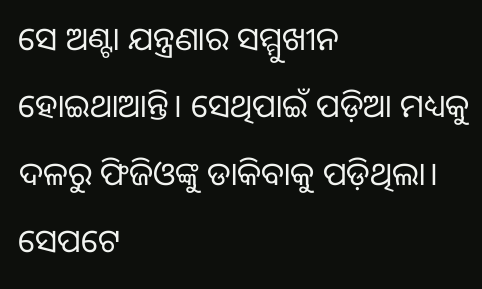ସେ ଅଣ୍ଟା ଯନ୍ତ୍ରଣାର ସମ୍ମୁଖୀନ ହୋଇଥାଆନ୍ତି। ସେଥିପାଇଁ ପଡ଼ିଆ ମଧ୍ୟକୁ ଦଳରୁ ଫିଜିଓଙ୍କୁ ଡାକିବାକୁ ପଡ଼ିଥିଲା। ସେପଟେ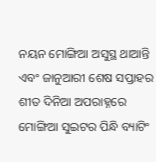ନୟନ ମୋଙ୍ଗିଆ ଅସୁସ୍ଥ ଥାଆନ୍ତି ଏବଂ ଜାନୁଆରୀ ଶେଷ ସପ୍ତାହର ଶୀତ ଦିନିଆ ଅପରାହ୍ନରେ ମୋଙ୍ଗିଆ ସୁଇଟର ପିନ୍ଧି ବ୍ୟାଟିଂ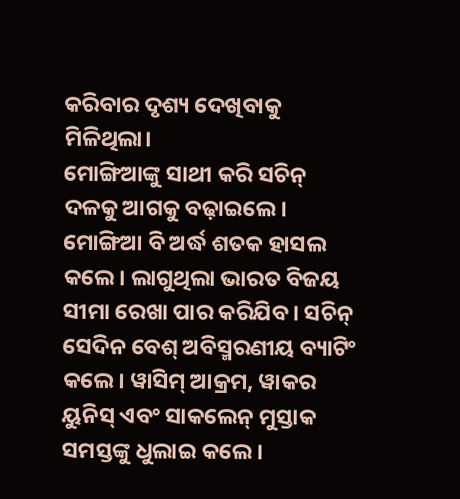କରିବାର ଦୃଶ୍ୟ ଦେଖିବାକୁ ମିଳିଥିଲା।
ମୋଙ୍ଗିଆଙ୍କୁ ସାଥୀ କରି ସଚିନ୍ ଦଳକୁ ଆଗକୁ ବଢ଼ାଇଲେ। ମୋଙ୍ଗିଆ ବି ଅର୍ଦ୍ଧ ଶତକ ହାସଲ କଲେ। ଲାଗୁଥିଲା ଭାରତ ବିଜୟ ସୀମା ରେଖା ପାର କରିଯିବ। ସଚିନ୍ ସେଦିନ ବେଶ୍ ଅବିସ୍ମରଣୀୟ ବ୍ୟାଟିଂ କଲେ। ୱାସିମ୍ ଆକ୍ରମ, ୱାକର ୟୁନିସ୍ ଏବଂ ସାକଲେନ୍ ମୁସ୍ତାକ ସମସ୍ତଙ୍କୁ ଧୁଲାଇ କଲେ।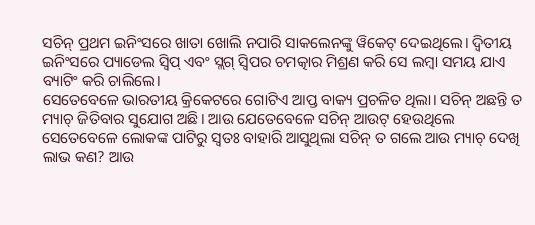ସଚିନ୍ ପ୍ରଥମ ଇନିଂସରେ ଖାତା ଖୋଲି ନପାରି ସାକଲେନଙ୍କୁ ୱିକେଟ୍ ଦେଇଥିଲେ। ଦ୍ୱିତୀୟ ଇନିଂସରେ ପ୍ୟାଡେଲ ସ୍ୱିପ୍ ଏବଂ ସ୍ଲଗ୍ ସ୍ୱିପର ଚମତ୍କାର ମିଶ୍ରଣ କରି ସେ ଲମ୍ବା ସମୟ ଯାଏ ବ୍ୟାଟିଂ କରି ଚାଲିଲେ।
ସେତେବେଳେ ଭାରତୀୟ କ୍ରିକେଟରେ ଗୋଟିଏ ଆପ୍ତ ବାକ୍ୟ ପ୍ରଚଳିତ ଥିଲା। ସଚିନ୍ ଅଛନ୍ତି ତ ମ୍ୟାଚ୍ ଜିତିବାର ସୁଯୋଗ ଅଛି। ଆଉ ଯେତେବେଳେ ସଚିନ୍ ଆଉଟ୍ ହେଉଥିଲେ ସେତେବେଳେ ଲୋକଙ୍କ ପାଟିରୁ ସ୍ୱତଃ ବାହାରି ଆସୁଥିଲା ସଚିନ୍ ତ ଗଲେ ଆଉ ମ୍ୟାଚ୍ ଦେଖି ଲାଭ କଣ? ଆଉ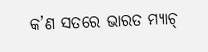କ’ଣ ସତରେ ଭାରତ ମ୍ୟାଚ୍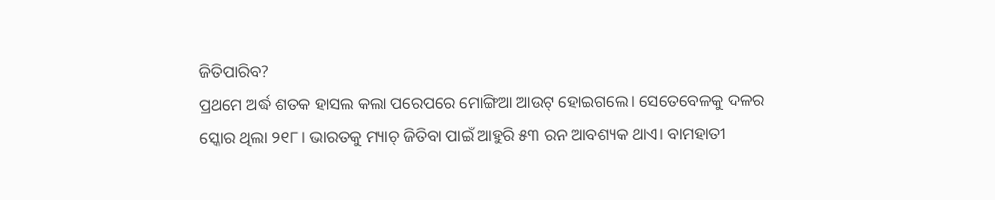ଜିତିପାରିବ?
ପ୍ରଥମେ ଅର୍ଦ୍ଧ ଶତକ ହାସଲ କଲା ପରେପରେ ମୋଙ୍ଗିଆ ଆଉଟ୍ ହୋଇଗଲେ। ସେତେବେଳକୁ ଦଳର ସ୍କୋର ଥିଲା ୨୧୮। ଭାରତକୁ ମ୍ୟାଚ୍ ଜିତିବା ପାଇଁ ଆହୁରି ୫୩ ରନ ଆବଶ୍ୟକ ଥାଏ। ବାମହାତୀ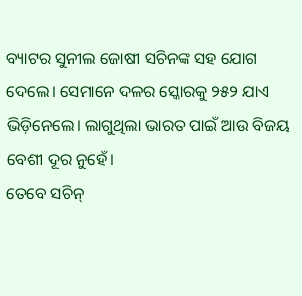ବ୍ୟାଟର ସୁନୀଲ ଜୋଷୀ ସଚିନଙ୍କ ସହ ଯୋଗ ଦେଲେ। ସେମାନେ ଦଳର ସ୍କୋରକୁ ୨୫୨ ଯାଏ ଭିଡ଼ିନେଲେ। ଲାଗୁଥିଲା ଭାରତ ପାଇଁ ଆଉ ବିଜୟ ବେଶୀ ଦୂର ନୁହେଁ।
ତେବେ ସଚିନ୍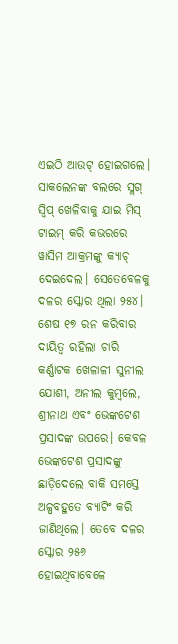ଏଇଠି ଆଉଟ୍ ହୋଇଗଲେ। ସାକଲେନଙ୍କ ବଲରେ ସ୍ଲଗ୍ ସ୍ୱିପ୍ ଖେଳିବାକୁ ଯାଇ ମିସ୍ ଟାଇମ୍ କରି କଭରରେ ୱାସିମ ଆକ୍ରମଙ୍କୁ କ୍ୟାଚ୍ ଦେଇଦେଲ। ସେତେବେଳକୁ ଦଳର ସ୍କୋର ଥିଲା ୨୫୪। ଶେଷ ୧୭ ରନ କରିବାର ଦାୟିତ୍ୱ ରହିଲା ଚାରି କର୍ଣ୍ଣାଟକ ଖେଳାଳୀ ସୁନୀଲ ଯୋଶୀ, ଅନୀଲ କୁମ୍ବଲେ, ଶ୍ରୀନାଥ ଏବଂ ଭେଙ୍କଟେଶ ପ୍ରସାଦଙ୍କ ଉପରେ। କେବଳ ଭେଙ୍କଟେଶ ପ୍ରସାଦଙ୍କୁ ଛାଡ଼ିଦେଲେ ବାକି ସମସ୍ତେ ଅଳ୍ପବହୁତେ ବ୍ୟାଟିଂ କରି ଜାଣିଥିଲେ। ତେବେ ଦଳର ସ୍କୋର ୨୫୬ ହୋଇଥିବାବେଳେ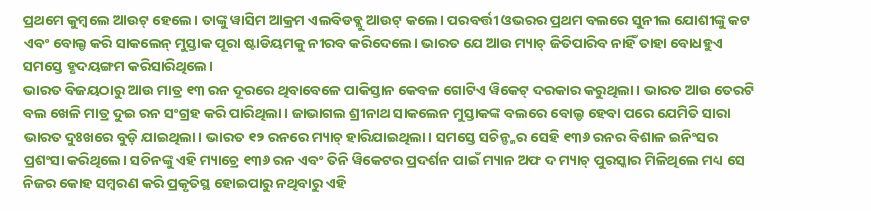ପ୍ରଥମେ କୁମ୍ବଲେ ଆଉଟ୍ ହେଲେ। ତାଙ୍କୁ ୱାସିମ ଆକ୍ରମ ଏଲବିଡବ୍ଲୁ ଆଉଟ୍ କଲେ। ପରବର୍ତ୍ତୀ ଓଭରର ପ୍ରଥମ ବଲରେ ସୁନୀଲ ଯୋଶୀଙ୍କୁ କଟ ଏବଂ ବୋଲ୍ଡ କରି ସାକଲେନ୍ ମୁସ୍ତାକ ପୂରା ଷ୍ଟାଡିୟମକୁ ନୀରବ କରିଦେଲେ। ଭାରତ ଯେ ଆଉ ମ୍ୟାଚ୍ ଜିତିପାରିବ ନାହିଁ ତାହା ବୋଧହୁଏ ସମସ୍ତେ ହୃଦୟଙ୍ଗମ କରିସାରିଥିଲେ।
ଭାରତ ବିଜୟଠାରୁ ଆଉ ମାତ୍ର ୧୩ ରନ ଦୂରରେ ଥିବାବେଳେ ପାକିସ୍ତାନ କେବଳ ଗୋଟିଏ ୱିକେଟ୍ ଦରକାର କରୁଥିଲା। ଭାରତ ଆଉ ତେରଟି ବଲ ଖେଳି ମାତ୍ର ଦୁଇ ରନ ସଂଗ୍ରହ କରି ପାରିଥିଲା। ଜାଭାଗଲ ଶ୍ରୀନାଥ ସାକଲେନ ମୁସ୍ତାକଙ୍କ ବଲରେ ବୋଲ୍ଡ ହେବା ପରେ ଯେମିତି ସାରା ଭାରତ ଦୁଃଖରେ ବୁଡ଼ି ଯାଇଥିଲା। ଭାରତ ୧୨ ରନରେ ମ୍ୟାଚ୍ ହାରିଯାଇଥିଲା। ସମସ୍ତେ ସଚିନ୍ଙ୍କର ସେହି ୧୩୬ ରନର ବିଶାଳ ଇନିଂସର ପ୍ରଶଂସା କରିଥିଲେ। ସଚିନଙ୍କୁ ଏହି ମ୍ୟାଚ୍ରେ ୧୩୬ ରନ ଏବଂ ତିନି ୱିକେଟର ପ୍ରଦର୍ଶନ ପାଇଁ ମ୍ୟାନ ଅଫ ଦ ମ୍ୟାଚ୍ ପୁରସ୍କାର ମିଳିଥିଲେ ମଧ୍ୟ ସେ ନିଜର କୋହ ସମ୍ବରଣ କରି ପ୍ରକୃତିସ୍ଥ ହୋଇପାରୁ ନଥିବାରୁ ଏହି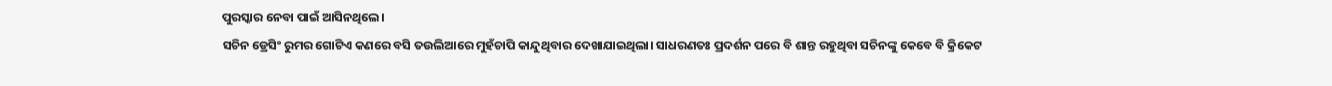ପୁରସ୍କାର ନେବା ପାଇଁ ଆସିନଥିଲେ।
ସଚିନ ଡ୍ରେସିଂ ରୁମର ଗୋଟିଏ କଣରେ ବସି ତଉଲିଆରେ ମୁହଁଚାପି କାନ୍ଦୁଥିବାର ଦେଖାଯାଇଥିଲା। ସାଧରଣତଃ ପ୍ରଦର୍ଶନ ପରେ ବି ଶାନ୍ତ ରହୁଥିବା ସଚିନଙ୍କୁ କେବେ ବି କ୍ରିକେଟ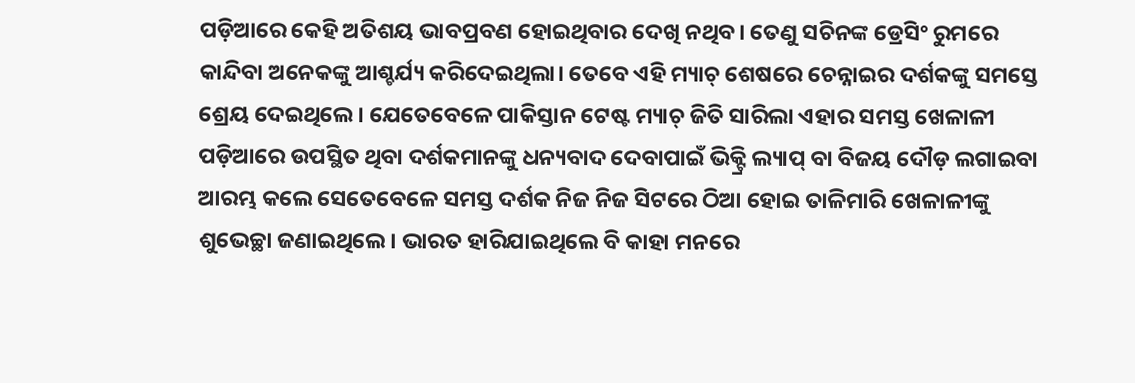ପଡ଼ିଆରେ କେହି ଅତିଶୟ ଭାବପ୍ରବଣ ହୋଇଥିବାର ଦେଖି ନଥିବ। ତେଣୁ ସଚିନଙ୍କ ଡ୍ରେସିଂ ରୁମରେ କାନ୍ଦିବା ଅନେକଙ୍କୁ ଆଶ୍ଚର୍ଯ୍ୟ କରିଦେଇଥିଲା। ତେବେ ଏହି ମ୍ୟାଚ୍ ଶେଷରେ ଚେନ୍ନାଇର ଦର୍ଶକଙ୍କୁ ସମସ୍ତେ ଶ୍ରେୟ ଦେଇଥିଲେ। ଯେତେବେଳେ ପାକିସ୍ତାନ ଟେଷ୍ଟ ମ୍ୟାଚ୍ ଜିତି ସାରିଲା ଏହାର ସମସ୍ତ ଖେଳାଳୀ ପଡ଼ିଆରେ ଉପସ୍ଥିତ ଥିବା ଦର୍ଶକମାନଙ୍କୁ ଧନ୍ୟବାଦ ଦେବାପାଇଁ ଭିକ୍ଟ୍ରି ଲ୍ୟାପ୍ ବା ବିଜୟ ଦୌଡ଼ ଲଗାଇବା ଆରମ୍ଭ କଲେ ସେତେବେଳେ ସମସ୍ତ ଦର୍ଶକ ନିଜ ନିଜ ସିଟରେ ଠିଆ ହୋଇ ତାଳିମାରି ଖେଳାଳୀଙ୍କୁ ଶୁଭେଚ୍ଛା ଜଣାଇଥିଲେ। ଭାରତ ହାରିଯାଇଥିଲେ ବି କାହା ମନରେ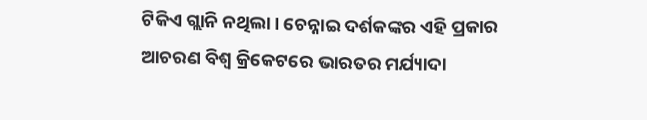ଟିକିଏ ଗ୍ଲାନି ନଥିଲା। ଚେନ୍ନାଇ ଦର୍ଶକଙ୍କର ଏହି ପ୍ରକାର ଆଚରଣ ବିଶ୍ୱ କ୍ରିକେଟରେ ଭାରତର ମର୍ଯ୍ୟାଦା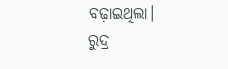ବଢ଼ାଇଥିଲା।
ରୁଦ୍ର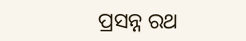ପ୍ରସନ୍ନ ରଥ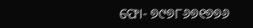ଫୋ- ୭୯୭୮୬୭୧୭୭୬